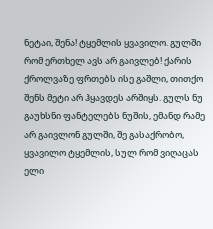ნეტაი, შენა! ტყემლის ყვავილო. გულში რომ ერთხელ ავს არ გაივლებ! ქარის ქროლვაზე ფრთებს ისე გაშლი, თითქო შენს მეტი არ ჰყავდეს არშიყს. გულს ნუ გაუხსნი ფანტელებს ნუშის, ემანდ რამე არ გაივლონ გულში, შე გასაქრობო, ყვავილო ტყემლის, სულ რომ ვიღაცას ელი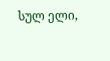სულ ელი,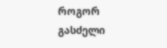როგორ გასძელი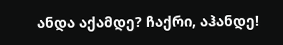ანდა აქამდე? ჩაქრი, აჰანდე!